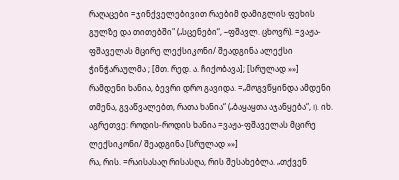რაღაცები =ჯინქველებივით რაებიმ დამიგლის ფეხის გულზე და თითებში" („სცენები“, –ფშავლ. ცხოვრ). =ვაჟა-ფშაველას მცირე ლექსიკონი/ შეადგინა ალექსი ჭინჭარაულმა ; [მთ. რედ. ა. ჩიქობავა]; [სრულად »»]
რამდენი ხანია, ბევრი დრო გავიდა. =„მოგვწყინდა ამდენი თმენა, გვაწვალებთ, რათა ხანია“ („ბაყაყთა აჯანყება“, I). იხ. აგრეთვე: როდის-როდის ხანია =ვაჟა-ფშაველას მცირე ლექსიკონი/ შეადგინა [სრულად »»]
რა, რის. =რაისასაღ რისასღა, რის შესახებლა. „თქვენ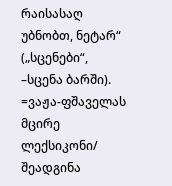რაისასაღ უბნობთ, ნეტარ“ („სცენები“, –სცენა ბარში). =ვაჟა-ფშაველას მცირე ლექსიკონი/ შეადგინა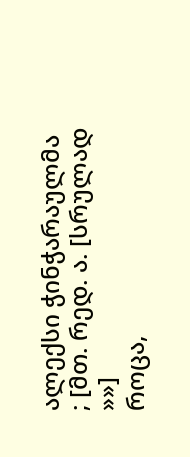ალექსი ჭინჭარაულმა ; [მთ. რედ. ა. [სრულად »»]
როცა,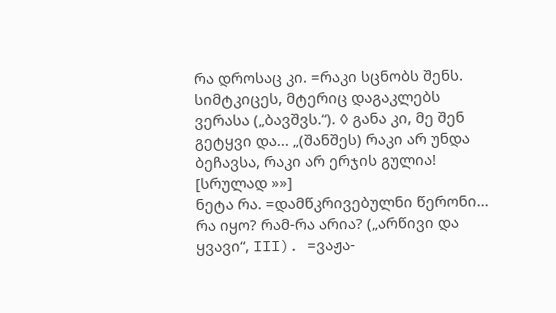რა დროსაც კი. =რაკი სცნობს შენს. სიმტკიცეს, მტერიც დაგაკლებს ვერასა („ბავშვს.“). ◊ განა კი, მე შენ გეტყვი და... „(შანშეს) რაკი არ უნდა ბეჩავსა, რაკი არ ერჯის გულია! [სრულად »»]
ნეტა რა. =დამწკრივებულნი წერონი... რა იყო? რამ-რა არია? („არწივი და ყვავი“, III). =ვაჟა-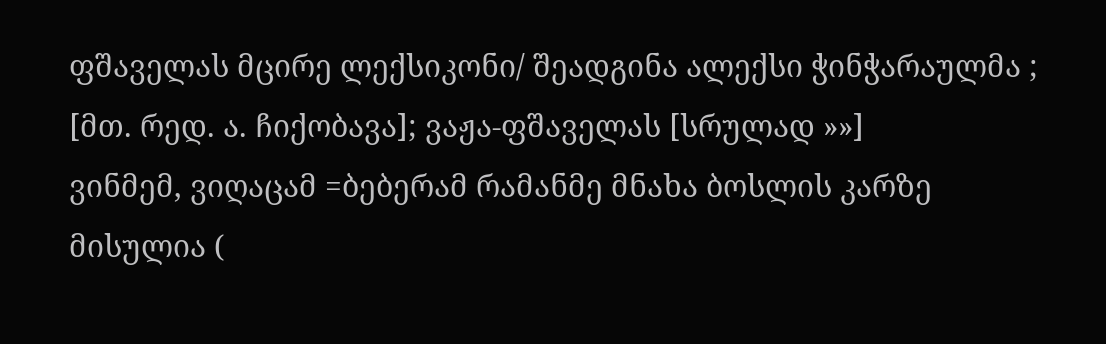ფშაველას მცირე ლექსიკონი/ შეადგინა ალექსი ჭინჭარაულმა ; [მთ. რედ. ა. ჩიქობავა]; ვაჟა-ფშაველას [სრულად »»]
ვინმემ, ვიღაცამ =ბებერამ რამანმე მნახა ბოსლის კარზე მისულია (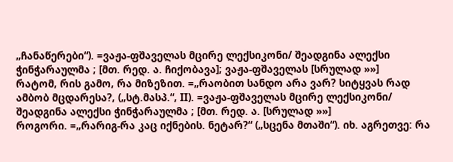„ჩანაწერები“). =ვაჟა-ფშაველას მცირე ლექსიკონი/ შეადგინა ალექსი ჭინჭარაულმა ; [მთ. რედ. ა. ჩიქობავა]; ვაჟა-ფშაველას [სრულად »»]
რატომ, რის გამო, რა მიზეზით. =„რაობით სანდო არა ვარ? სიტყვას რად ამბობ მცდარესა?, („სტ.მასპ.“, II). =ვაჟა-ფშაველას მცირე ლექსიკონი/ შეადგინა ალექსი ჭინჭარაულმა ; [მთ. რედ. ა. [სრულად »»]
როგორი. =„რარიგ-რა კაც იქნების. ნეტარ?“ („სცენა მთაში“). იხ. აგრეთვე: რა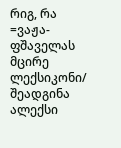რიგ, რა =ვაჟა-ფშაველას მცირე ლექსიკონი/ შეადგინა ალექსი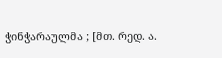ჭინჭარაულმა ; [მთ. რედ. ა.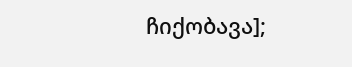ჩიქობავა];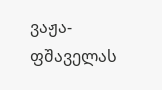ვაჟა-ფშაველას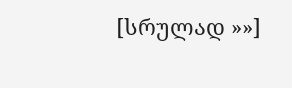[სრულად »»]